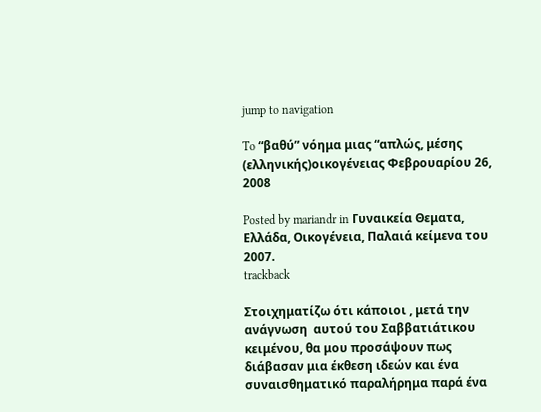jump to navigation

To “βαθύ” νόημα μιας “απλώς, μέσης (ελληνικής)οικογένειας Φεβρουαρίου 26, 2008

Posted by mariandr in Γυναικεία Θεματα, Ελλάδα, Οικογένεια, Παλαιά κείμενα του 2007.
trackback

Στοιχηματίζω ότι κάποιοι , μετά την ανάγνωση  αυτού του Σαββατιάτικου κειμένου, θα μου προσάψουν πως διάβασαν μια έκθεση ιδεών και ένα συναισθηματικό παραλήρημα παρά ένα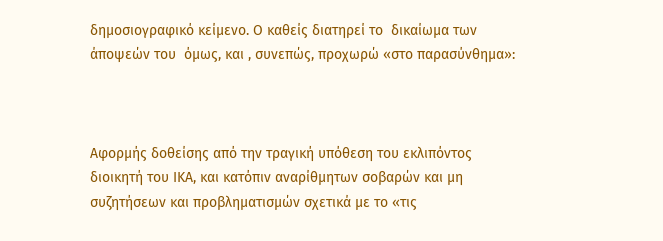δημοσιογραφικό κείμενο. Ο καθείς διατηρεί το  δικαίωμα των άποψεών του  όμως, και , συνεπώς, προχωρώ «στο παρασύνθημα»:



Αφορμής δοθείσης από την τραγική υπόθεση του εκλιπόντος διοικητή του ΙΚΑ, και κατόπιν αναρίθμητων σοβαρών και μη συζητήσεων και προβληματισμών σχετικά με το «τις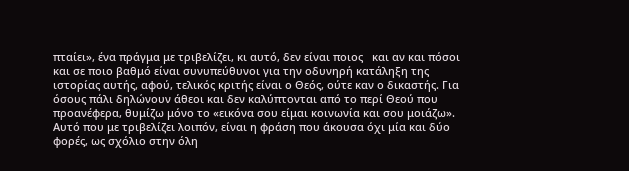πταίει», ένα πράγμα με τριβελίζει, κι αυτό, δεν είναι ποιος   και αν και πόσοι και σε ποιο βαθμό είναι συνυπεύθυνοι για την οδυνηρή κατάληξη της ιστορίας αυτής, αφού, τελικός κριτής είναι ο Θεός, ούτε καν ο δικαστής. Για όσους πάλι δηλώνουν άθεοι και δεν καλύπτονται από το περί Θεού που προανέφερα, θυμίζω μόνο το «εικόνα σου είμαι κοινωνία και σου μοιάζω». Αυτό που με τριβελίζει λοιπόν, είναι η φράση που άκουσα όχι μία και δύο φορές, ως σχόλιο στην όλη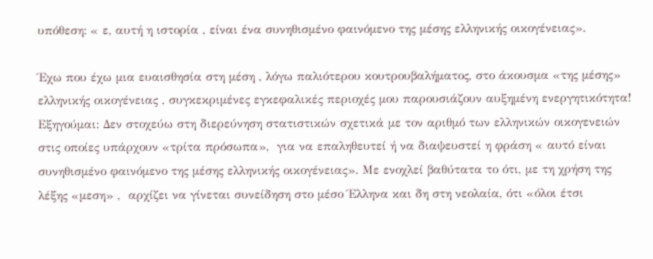υπόθεση: « ε, αυτή η ιστορία , είναι ένα συνηθισμένο φαινόμενο της μέσης ελληνικής οικογένειας».

Έχω που έχω μια ευαισθησία στη μέση , λόγω παλιότερου κουτρουβαλήματος, στο άκουσμα «της μέσης» ελληνικής οικογένειας , συγκεκριμένες εγκεφαλικές περιοχές μου παρουσιάζουν αυξημένη ενεργητικότητα! Εξηγούμαι: Δεν στοχεύω στη διερεύνηση στατιστικών σχετικά με τον αριθμό των ελληνικών οικογενειών στις οποίες υπάρχουν «τρίτα πρόσωπα»,  για να επαληθευτεί ή να διαψευστεί η φράση « αυτό είναι συνηθισμένο φαινόμενο της μέσης ελληνικής οικογένειας». Με ενοχλεί βαθύτατα το ότι, με τη χρήση της λέξης «μεση» ,  αρχίζει να γίνεται συνείδηση στο μέσο Έλληνα και δη στη νεολαία, ότι «όλοι έτσι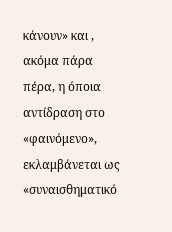κάνουν» και , ακόμα πάρα πέρα, η όποια αντίδραση στο «φαινόμενο», εκλαμβάνεται ως «συναισθηματικό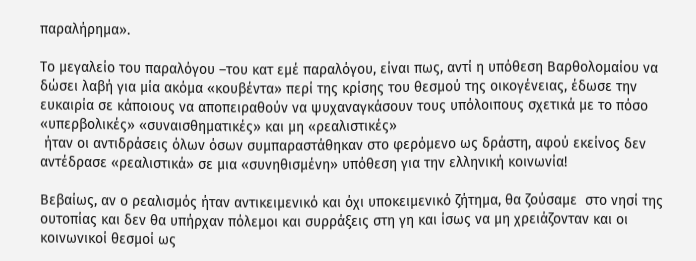παραλήρημα».

Το μεγαλείο του παραλόγου –του κατ εμέ παραλόγου, είναι πως, αντί η υπόθεση Βαρθολομαίου να δώσει λαβή για μία ακόμα «κουβέντα» περί της κρίσης του θεσμού της οικογένειας, έδωσε την ευκαιρία σε κάποιους να αποπειραθούν να ψυχαναγκάσουν τους υπόλοιπους σχετικά με το πόσο «υπερβολικές» «συναισθηματικές» και μη «ρεαλιστικές»
 ήταν οι αντιδράσεις όλων όσων συμπαραστάθηκαν στο φερόμενο ως δράστη, αφού εκείνος δεν αντέδρασε «ρεαλιστικά» σε μια «συνηθισμένη» υπόθεση για την ελληνική κοινωνία!

Βεβαίως, αν ο ρεαλισμός ήταν αντικειμενικό και όχι υποκειμενικό ζήτημα, θα ζούσαμε  στο νησί της ουτοπίας και δεν θα υπήρχαν πόλεμοι και συρράξεις στη γη και ίσως να μη χρειάζονταν και οι κοινωνικοί θεσμοί ως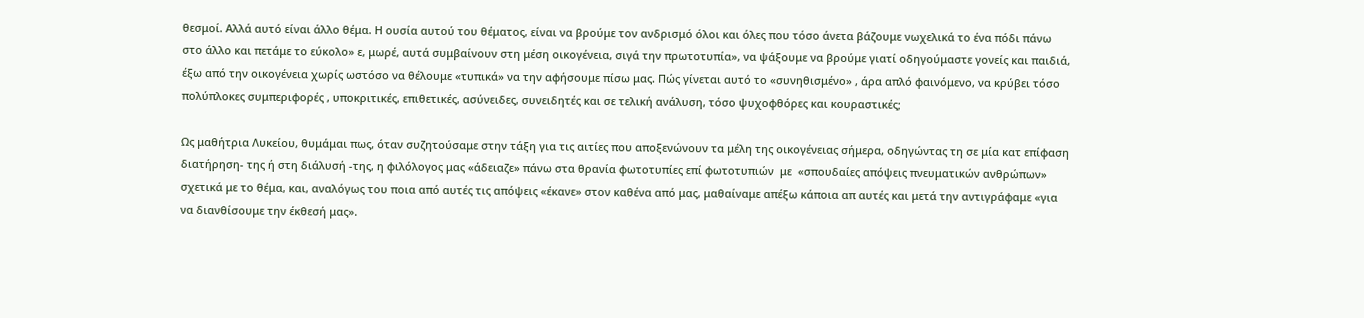θεσμοί. Αλλά αυτό είναι άλλο θέμα. Η ουσία αυτού του θέματος, είναι να βρούμε τον ανδρισμό όλοι και όλες που τόσο άνετα βάζουμε νωχελικά το ένα πόδι πάνω στο άλλο και πετάμε το εύκολο» ε, μωρέ, αυτά συμβαίνουν στη μέση οικογένεια, σιγά την πρωτοτυπία», να ψάξουμε να βρούμε γιατί οδηγούμαστε γονείς και παιδιά, έξω από την οικογένεια χωρίς ωστόσο να θέλουμε «τυπικά» να την αφήσουμε πίσω μας. Πώς γίνεται αυτό το «συνηθισμένο» , άρα απλό φαινόμενο, να κρύβει τόσο πολύπλοκες συμπεριφορές , υποκριτικές, επιθετικές, ασύνειδες, συνειδητές και σε τελική ανάλυση, τόσο ψυχοφθόρες και κουραστικές;

Ως μαθήτρια Λυκείου, θυμάμαι πως, όταν συζητούσαμε στην τάξη για τις αιτίες που αποξενώνουν τα μέλη της οικογένειας σήμερα, οδηγώντας τη σε μία κατ επίφαση διατήρηση- της ή στη διάλυσή -της, η φιλόλογος μας «άδειαζε» πάνω στα θρανία φωτοτυπίες επί φωτοτυπιών  με  «σπουδαίες απόψεις πνευματικών ανθρώπων» σχετικά με το θέμα, και, αναλόγως του ποια από αυτές τις απόψεις «έκανε» στον καθένα από μας, μαθαίναμε απέξω κάποια απ αυτές και μετά την αντιγράφαμε «για να διανθίσουμε την έκθεσή μας».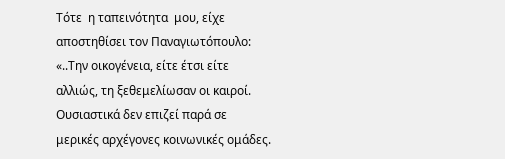Τότε  η ταπεινότητα  μου, είχε αποστηθίσει τον Παναγιωτόπουλο: «..Την οικογένεια, είτε έτσι είτε αλλιώς, τη ξεθεμελίωσαν οι καιροί. Ουσιαστικά δεν επιζεί παρά σε μερικές αρχέγονες κοινωνικές ομάδες.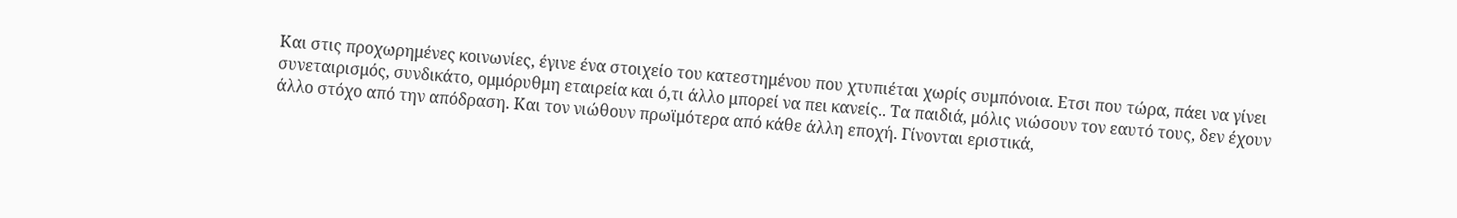Και στις προχωρημένες κοινωνίες, έγινε ένα στοιχείο του κατεστημένου που χτυπιέται χωρίς συμπόνοια. Ετσι που τώρα, πάει να γίνει συνεταιρισμός, συνδικάτο, ομμόρυθμη εταιρεία και ό,τι άλλο μπορεί να πει κανείς.. Τα παιδιά, μόλις νιώσουν τον εαυτό τους, δεν έχουν άλλο στόχο από την απόδραση. Και τον νιώθουν πρωϊμότερα από κάθε άλλη εποχή. Γίνονται εριστικά,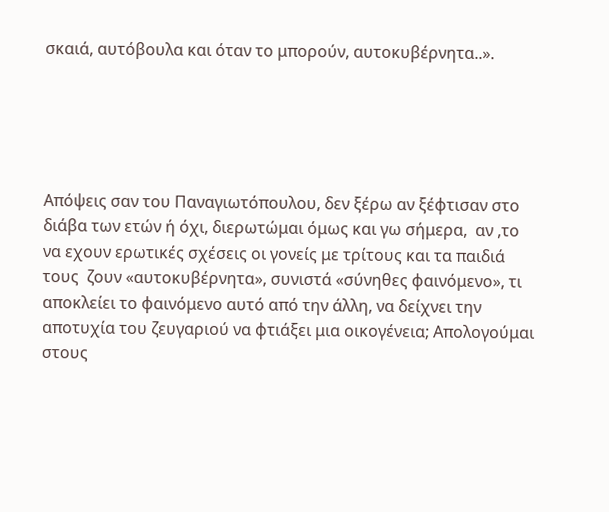σκαιά, αυτόβουλα και όταν το μπορούν, αυτοκυβέρνητα..».





Απόψεις σαν του Παναγιωτόπουλου, δεν ξέρω αν ξέφτισαν στο διάβα των ετών ή όχι, διερωτώμαι όμως και γω σήμερα,  αν ,το να εχουν ερωτικές σχέσεις οι γονείς με τρίτους και τα παιδιά τους  ζουν «αυτοκυβέρνητα», συνιστά «σύνηθες φαινόμενο», τι αποκλείει το φαινόμενο αυτό από την άλλη, να δείχνει την αποτυχία του ζευγαριού να φτιάξει μια οικογένεια; Απολογούμαι στους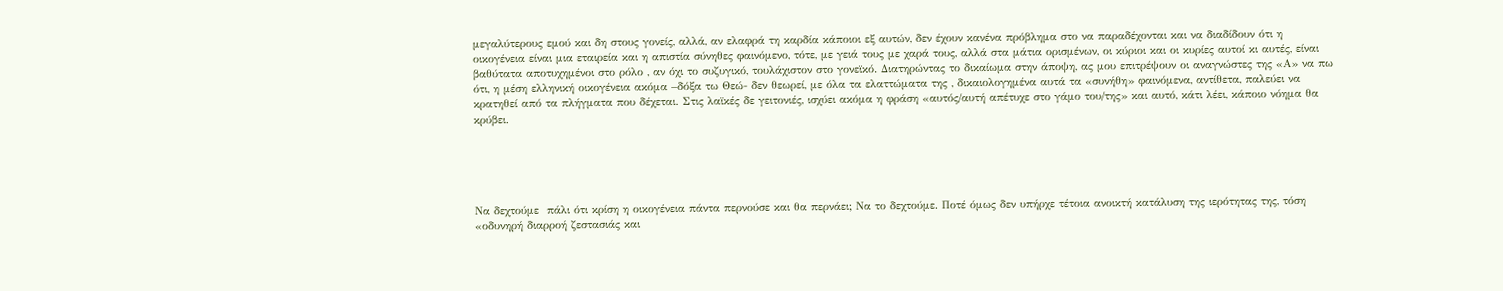μεγαλύτερους εμού και δη στους γονείς, αλλά, αν ελαφρά τη καρδία κάποιοι εξ αυτών, δεν έχουν κανένα πρόβλημα στο να παραδέχονται και να διαδίδουν ότι η οικογένεια είναι μια εταιρεία και η απιστία σύνηθες φαινόμενο, τότε, με γειά τους με χαρά τους, αλλά στα μάτια ορισμένων, οι κύριοι και οι κυρίες αυτοί κι αυτές, είναι βαθύτατα αποτυχημένοι στο ρόλο , αν όχι το συζυγικό, τουλάχιστον στο γονεϊκό. Διατηρώντας το δικαίωμα στην άποψη, ας μου επιτρέψουν οι αναγνώστες της «Α» να πω ότι, η μέση ελληνική οικογένεια ακόμα –δόξα τω Θεώ- δεν θεωρεί, με όλα τα ελαττώματα της , δικαιολογημένα αυτά τα «συνήθη» φαινόμενα, αντίθετα, παλεύει να κρατηθεί από τα πλήγματα που δέχεται. Στις λαϊκές δε γειτονιές, ισχύει ακόμα η φράση «αυτός/αυτή απέτυχε στο γάμο του/της» και αυτό, κάτι λέει, κάποιο νόημα θα κρύβει.





Να δεχτούμε  πάλι ότι κρίση η οικογένεια πάντα περνούσε και θα περνάει; Να το δεχτούμε. Ποτέ όμως δεν υπήρχε τέτοια ανοικτή κατάλυση της ιερότητας της, τόση «οδυνηρή διαρροή ζεστασιάς και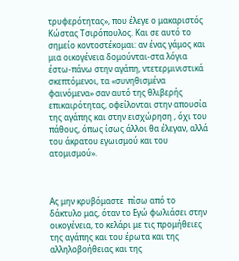τρυφερότητας», που έλεγε ο μακαριστός Κώστας Τσιρόπουλος. Και σε αυτό το σημείο κοντοστέκομαι: αν ένας γάμος και μια οικογένεια δομούνται-στα λόγια έστω-πάνω στην αγάπη, ντετερμινιστικά σκεπτόμενοι, τα «συνηθισμένα φαινόμενα» σαν αυτό της θλιβερής επικαιρότητας, οφείλονται στην απουσία της αγάπης και στην εισχώρηση , όχι του πάθους, όπως ίσως άλλοι θα έλεγαν, αλλά του άκρατου εγωισμού και του ατομισμού».



Ας μην κρυβόμαστε  πίσω από το δάκτυλο μας, όταν το Εγώ φωλιάσει στην οικογένεια, το κελάρι με τις προμήθειες της αγάπης και του έρωτα και της αλληλοβοήθειας και της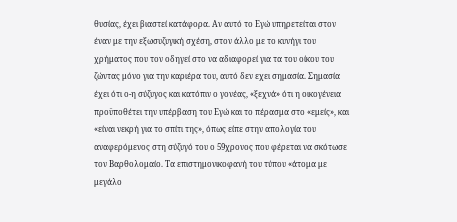θυσίας, έχει βιαστεί κατάφορα. Αν αυτό το Εγώ υπηρετείται στον έναν με την εξωσυζυγική σχέση, στον άλλο με το κυνήγι του χρήματος που τον οδηγεί στο να αδιαφορεί για τα του οίκου του ζώντας μόνο για την καριέρα του, αυτό δεν εχει σημασία. Σημασία έχει ότι ο-η σύζυγος και κατόπιν ο γονέας, «ξεχνά» ότι η οικογένεια προϋποθέτει την υπέρβαση του Εγώ και το πέρασμα στο «εμείς», και «είναι νεκρή για το σπίτι της», όπως είπε στην απολογία του αναφερόμενος στη σύζυγό του ο 59χρονος που φέρεται να σκότωσε τον Βαρθολομαίο. Τα επιστημονικοφανή του τύπου «άτομα με μεγάλο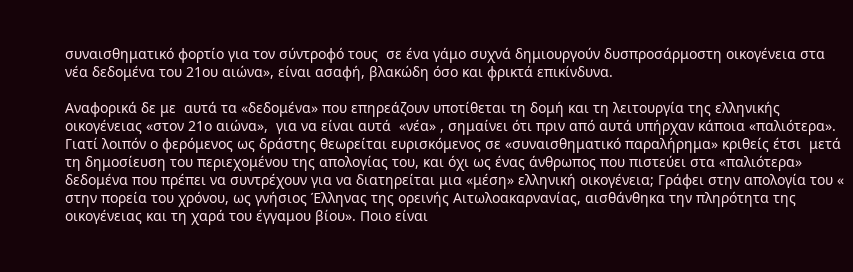συναισθηματικό φορτίο για τον σύντροφό τους  σε ένα γάμο συχνά δημιουργούν δυσπροσάρμοστη οικογένεια στα νέα δεδομένα του 21ου αιώνα», είναι ασαφή, βλακώδη όσο και φρικτά επικίνδυνα.

Αναφορικά δε με  αυτά τα «δεδομένα» που επηρεάζουν υποτίθεται τη δομή και τη λειτουργία της ελληνικής οικογένειας «στον 21ο αιώνα»,  για να είναι αυτά  «νέα» , σημαίνει ότι πριν από αυτά υπήρχαν κάποια «παλιότερα». Γιατί λοιπόν ο φερόμενος ως δράστης θεωρείται ευρισκόμενος σε «συναισθηματικό παραλήρημα» κριθείς έτσι  μετά τη δημοσίευση του περιεχομένου της απολογίας του, και όχι ως ένας άνθρωπος που πιστεύει στα «παλιότερα» δεδομένα που πρέπει να συντρέχουν για να διατηρείται μια «μέση» ελληνική οικογένεια; Γράφει στην απολογία του « στην πορεία του χρόνου, ως γνήσιος Έλληνας της ορεινής Αιτωλοακαρνανίας, αισθάνθηκα την πληρότητα της οικογένειας και τη χαρά του έγγαμου βίου». Ποιο είναι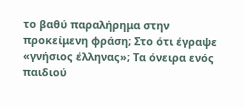το βαθύ παραλήρημα στην προκείμενη φράση; Στο ότι έγραψε «γνήσιος έλληνας»; Τα όνειρα ενός παιδιού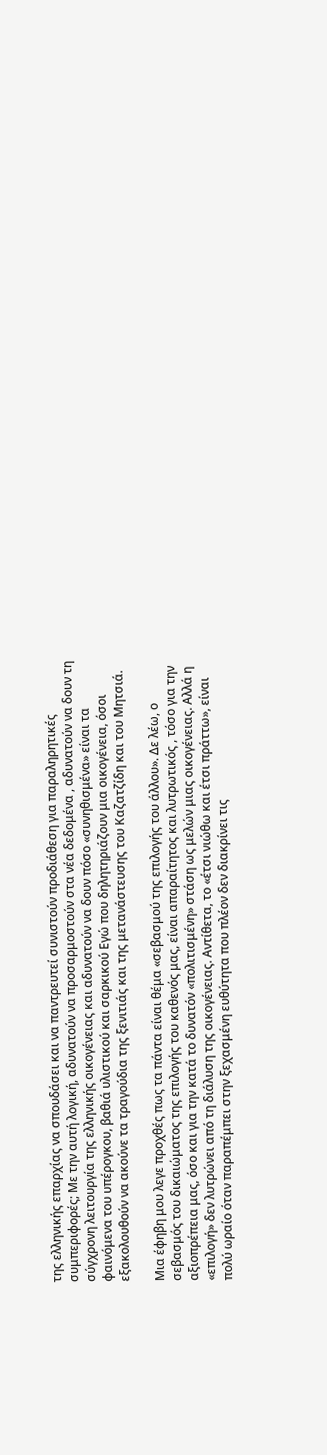της ελληνικής επαρχίας να σπουδάσει και να παντρευτεί συνιστούν προδιάθεση για παραληρητικές συμπεριφορές; Με την αυτή λογική, αδυνατούν να προσαρμοστούν στα νέα δεδομένα , αδυνατούν να δουν τη σύγχρονη λειτουργία της ελληνικής οικογένειας και αδυνατούν να δουν πόσο «συνηθισμένα» είναι τα φαινόμενα του υπέρογκου, βαθιά υλιστικού και σαρκικού Εγώ που δηλητηριάζουν μια οικογένεια, όσοι εξακολουθούν να ακούνε τα τραγούδια της ξενιτιάς και της μετανάστευσης του Καζατζίδη και του Μητσιά.

Μια έφηβη μου λεγε προχθές πως τα πάντα είναι θέμα «σεβασμού της επιλογής του άλλου». Δε λέω, ο σεβασμός του δικαιώματος της επιλογής του καθενός μας, είναι απαραίτητος και λυτρωτικός , τόσο για την αξιοπρέπεια μας, όσο και για την κατά το δυνατόν «πολιτισμένη» στάση ως μελών μιας οικογένειας. Αλλά η «επιλογή» δεν λυτρώνει από τη διάλυση της οικογένειας. Αντίθετα, το «έτσι νιώθω και έτσι πράττω», είναι πολύ ωραίο όταν παραπέμπει στην ξεχασμένη ευθύτητα που πλέον δεν διακρίνει τις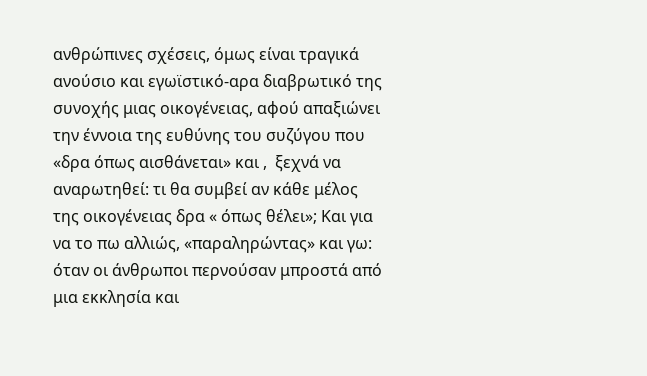ανθρώπινες σχέσεις, όμως είναι τραγικά ανούσιο και εγωϊστικό-αρα διαβρωτικό της συνοχής μιας οικογένειας, αφού απαξιώνει την έννοια της ευθύνης του συζύγου που «δρα όπως αισθάνεται» και ,  ξεχνά να αναρωτηθεί: τι θα συμβεί αν κάθε μέλος της οικογένειας δρα « όπως θέλει»; Και για να το πω αλλιώς, «παραληρώντας» και γω: όταν οι άνθρωποι περνούσαν μπροστά από μια εκκλησία και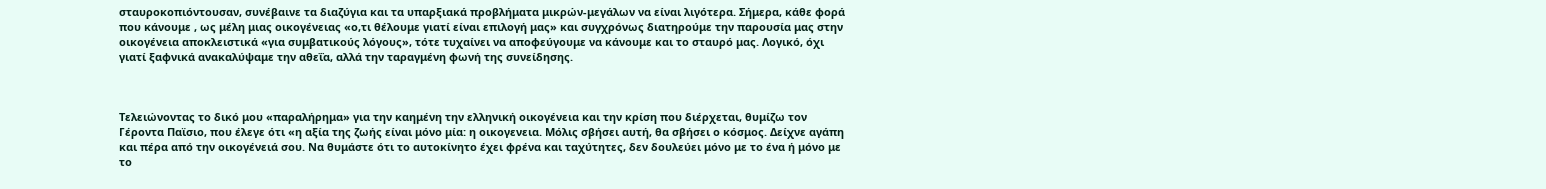σταυροκοπιόντουσαν, συνέβαινε τα διαζύγια και τα υπαρξιακά προβλήματα μικρών-μεγάλων να είναι λιγότερα. Σήμερα, κάθε φορά που κάνουμε , ως μέλη μιας οικογένειας «ο,τι θέλουμε γιατί είναι επιλογή μας» και συγχρόνως διατηρούμε την παρουσία μας στην οικογένεια αποκλειστικά «για συμβατικούς λόγους», τότε τυχαίνει να αποφεύγουμε να κάνουμε και το σταυρό μας. Λογικό, όχι γιατί ξαφνικά ανακαλύψαμε την αθεΐα, αλλά την ταραγμένη φωνή της συνείδησης.



Τελειώνοντας το δικό μου «παραλήρημα» για την καημένη την ελληνική οικογένεια και την κρίση που διέρχεται, θυμίζω τον Γέροντα Παϊσιο, που έλεγε ότι «η αξία της ζωής είναι μόνο μία: η οικογενεια. Μόλις σβήσει αυτή, θα σβήσει ο κόσμος. Δείχνε αγάπη και πέρα από την οικογένειά σου. Να θυμάστε ότι το αυτοκίνητο έχει φρένα και ταχύτητες, δεν δουλεύει μόνο με το ένα ή μόνο με το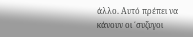άλλο. Αυτό πρέπει να κάνουν οι ΄συζυγοι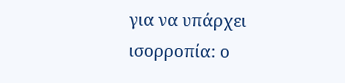για να υπάρχει ισορροπία: ο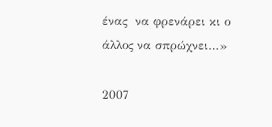ένας  να φρενάρει κι ο άλλος να σπρώχνει…»

2007